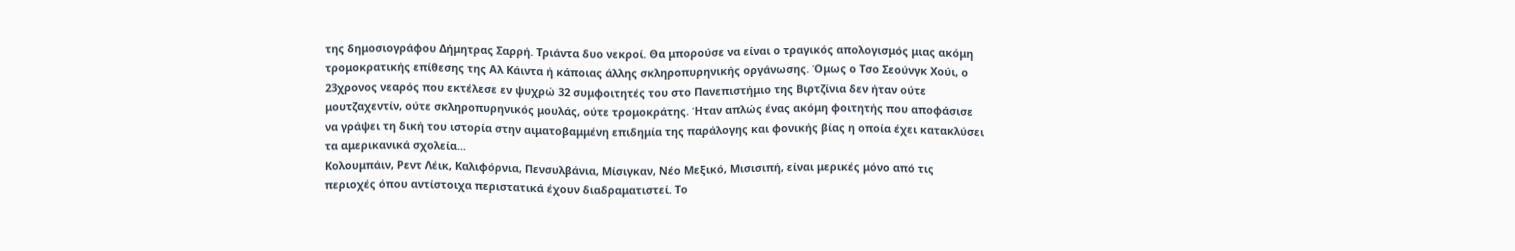της δημοσιογράφου Δήμητρας Σαρρή. Τριάντα δυο νεκροί. Θα μπορούσε να είναι ο τραγικός απολογισμός μιας ακόμη τρομοκρατικής επίθεσης της Αλ Κάιντα ή κάποιας άλλης σκληροπυρηνικής οργάνωσης. Όμως ο Τσο Σεούνγκ Χούι, ο 23χρονος νεαρός που εκτέλεσε εν ψυχρώ 32 συμφοιτητές του στο Πανεπιστήμιο της Βιρτζίνια δεν ήταν ούτε μουτζαχεντίν, ούτε σκληροπυρηνικός μουλάς, ούτε τρομοκράτης. Ήταν απλώς ένας ακόμη φοιτητής που αποφάσισε να γράψει τη δική του ιστορία στην αιματοβαμμένη επιδημία της παράλογης και φονικής βίας η οποία έχει κατακλύσει τα αμερικανικά σχολεία...
Κολουμπάιν, Ρεντ Λέικ, Καλιφόρνια, Πενσυλβάνια, Μίσιγκαν, Νέο Μεξικό, Μισισιπή, είναι μερικές μόνο από τις περιοχές όπου αντίστοιχα περιστατικά έχουν διαδραματιστεί. Το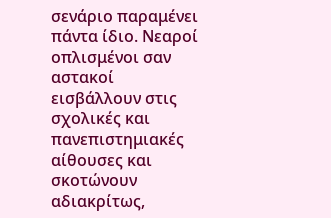σενάριο παραμένει πάντα ίδιο. Νεαροί οπλισμένοι σαν αστακοί εισβάλλουν στις σχολικές και πανεπιστημιακές αίθουσες και σκοτώνουν αδιακρίτως,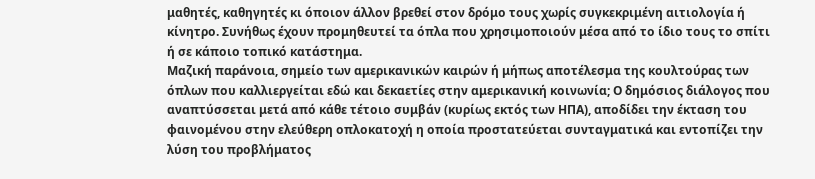μαθητές, καθηγητές κι όποιον άλλον βρεθεί στον δρόμο τους χωρίς συγκεκριμένη αιτιολογία ή κίνητρο. Συνήθως έχουν προμηθευτεί τα όπλα που χρησιμοποιούν μέσα από το ίδιο τους το σπίτι ή σε κάποιο τοπικό κατάστημα.
Μαζική παράνοια, σημείο των αμερικανικών καιρών ή μήπως αποτέλεσμα της κουλτούρας των όπλων που καλλιεργείται εδώ και δεκαετίες στην αμερικανική κοινωνία; Ο δημόσιος διάλογος που αναπτύσσεται μετά από κάθε τέτοιο συμβάν (κυρίως εκτός των ΗΠΑ), αποδίδει την έκταση του φαινομένου στην ελεύθερη οπλοκατοχή η οποία προστατεύεται συνταγματικά και εντοπίζει την λύση του προβλήματος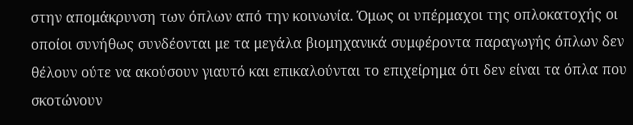στην απομάκρυνση των όπλων από την κοινωνία. Όμως οι υπέρμαχοι της οπλοκατοχής οι οποίοι συνήθως συνδέονται με τα μεγάλα βιομηχανικά συμφέροντα παραγωγής όπλων δεν θέλουν ούτε να ακούσουν γιαυτό και επικαλούνται το επιχείρημα ότι δεν είναι τα όπλα που σκοτώνουν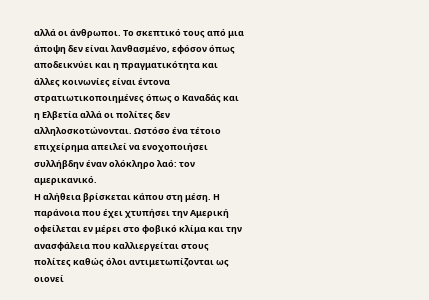αλλά οι άνθρωποι. Το σκεπτικό τους από μια άποψη δεν είναι λανθασμένο, εφόσον όπως αποδεικνύει και η πραγματικότητα και άλλες κοινωνίες είναι έντονα στρατιωτικοποιημένες όπως ο Καναδάς και η Ελβετία αλλά οι πολίτες δεν αλληλοσκοτώνονται. Ωστόσο ένα τέτοιο επιχείρημα απειλεί να ενοχοποιήσει συλλήβδην έναν ολόκληρο λαό: τον αμερικανικό.
Η αλήθεια βρίσκεται κάπου στη μέση. Η παράνοια που έχει χτυπήσει την Αμερική οφείλεται εν μέρει στο φοβικό κλίμα και την ανασφάλεια που καλλιεργείται στους πολίτες καθώς όλοι αντιμετωπίζονται ως οιονεί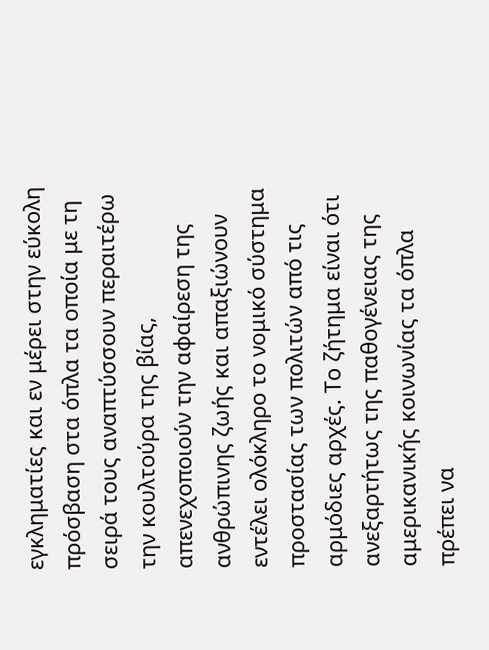εγκληματίες και εν μέρει στην εύκολη πρόσβαση στα όπλα τα οποία με τη σειρά τους αναπτύσσουν περαιτέρω την κουλτούρα της βίας, απενεχοποιούν την αφαίρεση της ανθρώπινης ζωής και απαξιώνουν εντέλει ολόκληρο το νομικό σύστημα προστασίας των πολιτών από τις αρμόδιες αρχές. Το ζήτημα είναι ότι ανεξαρτήτως της παθογένειας της αμερικανικής κοινωνίας τα όπλα πρέπει να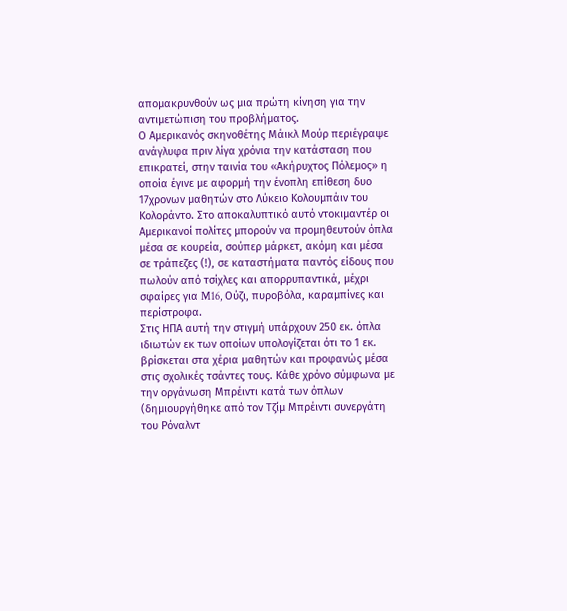απομακρυνθούν ως μια πρώτη κίνηση για την αντιμετώπιση του προβλήματος.
Ο Αμερικανός σκηνοθέτης Μάικλ Μούρ περιέγραψε ανάγλυφα πριν λίγα χρόνια την κατάσταση που επικρατεί, στην ταινία του «Ακήρυχτος Πόλεμος» η οποία έγινε με αφορμή την ένοπλη επίθεση δυο 17χρονων μαθητών στο Λύκειο Κολουμπάιν του Κολοράντο. Στο αποκαλυπτικό αυτό ντοκιμαντέρ οι Αμερικανοί πολίτες μπορούν να προμηθευτούν όπλα μέσα σε κουρεία, σούπερ μάρκετ, ακόμη και μέσα σε τράπεζες (!), σε καταστήματα παντός είδους που πωλούν από τσίχλες και απορρυπαντικά, μέχρι σφαίρες για M16, Ούζι, πυροβόλα, καραμπίνες και περίστροφα.
Στις ΗΠΑ αυτή την στιγμή υπάρχουν 250 εκ. όπλα ιδιωτών εκ των οποίων υπολογίζεται ότι το 1 εκ. βρίσκεται στα χέρια μαθητών και προφανώς μέσα στις σχολικές τσάντες τους. Κάθε χρόνο σύμφωνα με την οργάνωση Μπρέιντι κατά των όπλων (δημιουργήθηκε από τον Τζίμ Μπρέιντι συνεργάτη του Ρόναλντ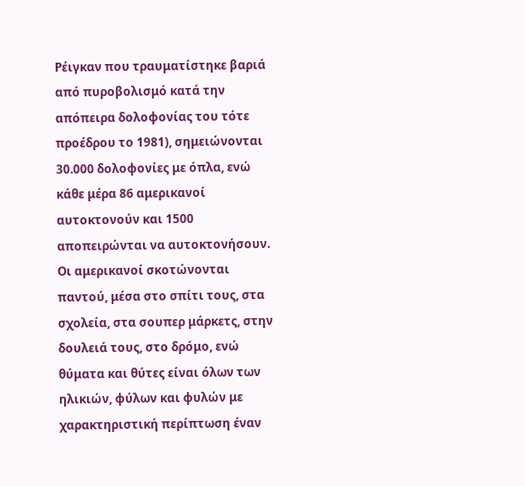Ρέιγκαν που τραυματίστηκε βαριά από πυροβολισμό κατά την απόπειρα δολοφονίας του τότε προέδρου το 1981), σημειώνονται 30.000 δολοφονίες με όπλα, ενώ κάθε μέρα 86 αμερικανοί αυτοκτονούν και 1500 αποπειρώνται να αυτοκτονήσουν. Οι αμερικανοί σκοτώνονται παντού, μέσα στο σπίτι τους, στα σχολεία, στα σουπερ μάρκετς, στην δουλειά τους, στο δρόμο, ενώ θύματα και θύτες είναι όλων των ηλικιών, φύλων και φυλών με χαρακτηριστική περίπτωση έναν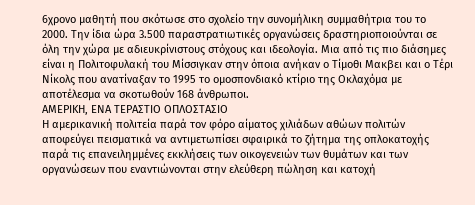6χρονο μαθητή που σκότωσε στο σχολείο την συνομήλικη συμμαθήτρια του το 2000. Την ίδια ώρα 3.500 παραστρατιωτικές οργανώσεις δραστηριοποιούνται σε όλη την χώρα με αδιευκρίνιστους στόχους και ιδεολογία. Μια από τις πιο διάσημες είναι η Πολιτοφυλακή του Μίσσιγκαν στην όποια ανήκαν ο Τίμοθι Μακβει και ο Τέρι Νίκολς που ανατίναξαν το 1995 το ομοσπονδιακό κτίριο της Οκλαχόμα με αποτέλεσμα να σκοτωθούν 168 άνθρωποι.
ΑΜΕΡΙΚΗ, ΕΝΑ ΤΕΡΑΣΤΙΟ ΟΠΛΟΣΤΑΣΙΟ
Η αμερικανική πολιτεία παρά τον φόρο αίματος χιλιάδων αθώων πολιτών αποφεύγει πεισματικά να αντιμετωπίσει σφαιρικά το ζήτημα της οπλοκατοχής παρά τις επανειλημμένες εκκλήσεις των οικογενειών των θυμάτων και των οργανώσεων που εναντιώνονται στην ελεύθερη πώληση και κατοχή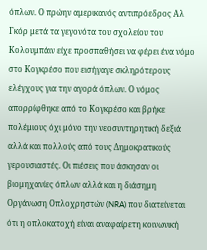όπλων. Ο πρώην αμερικανός αντιπρόεδρος Αλ Γκόρ μετά τα γεγονότα του σχολείου του Κολουμπάιν είχε προσπαθήσει να φέρει ένα νόμο στο Κογκρέσο που εισήγαγε σκληρότερους ελέγχους για την αγορά όπλων. Ο νόμος απορρίφθηκε από το Κογκρέσο και βρήκε πολέμιους όχι μόνο την νεοσυντηρητική δεξιά αλλά και πολλούς από τους Δημοκρατικούς γερουσιαστές. Οι πιέσεις που άσκησαν οι βιομηχανίες όπλων αλλά και η διάσημη Οργάνωση Οπλοχρηστών (NRA) που διατείνεται ότι η οπλοκατοχή είναι αναφαίρετη κοινωνική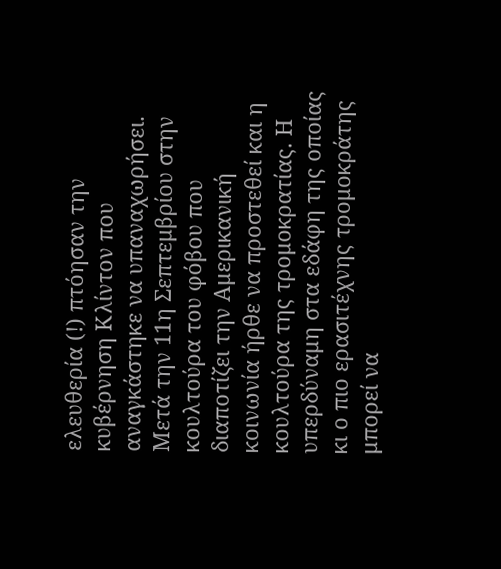ελευθερία (!) πτόησαν την κυβέρνηση Κλίντον που αναγκάστηκε να υπαναχωρήσει.
Μετά την 11η Σεπτεμβρίου στην κουλτούρα του φόβου που διαποτίζει την Αμερικανική κοινωνία ήρθε να προστεθεί και η κουλτούρα της τρομοκρατίας. Η υπερδύναμη στα εδάφη της οποίας κι ο πιο ερασιτέχνης τρομοκράτης μπορεί να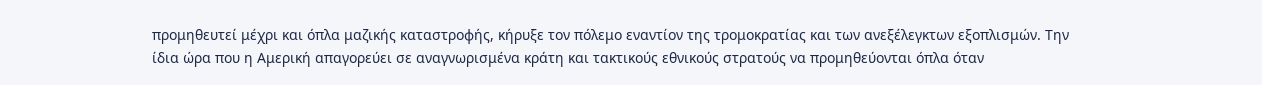προμηθευτεί μέχρι και όπλα μαζικής καταστροφής, κήρυξε τον πόλεμο εναντίον της τρομοκρατίας και των ανεξέλεγκτων εξοπλισμών. Την ίδια ώρα που η Αμερική απαγορεύει σε αναγνωρισμένα κράτη και τακτικούς εθνικούς στρατούς να προμηθεύονται όπλα όταν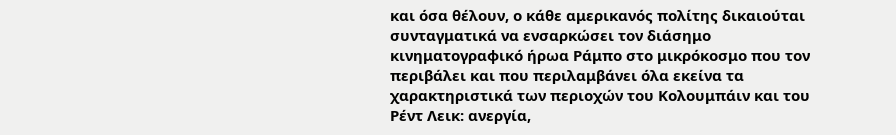και όσα θέλουν, ο κάθε αμερικανός πολίτης δικαιούται συνταγματικά να ενσαρκώσει τον διάσημο κινηματογραφικό ήρωα Ράμπο στο μικρόκοσμο που τον περιβάλει και που περιλαμβάνει όλα εκείνα τα χαρακτηριστικά των περιοχών του Κολουμπάιν και του Ρέντ Λεικ: ανεργία,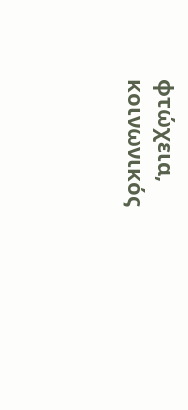φτώχεια, κοινωνικός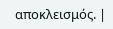αποκλεισμός. |